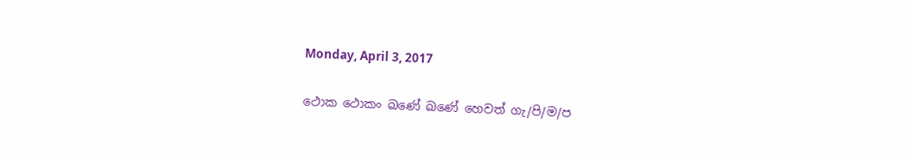Monday, April 3, 2017

ථොක ථොකං ඛණේ ඛණේ හෙවත් ගැ/පි/ම/ප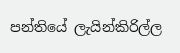පන්තියේ ලැයින්කිරිල්ල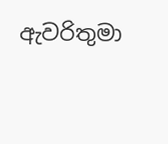ඇවරිතුමා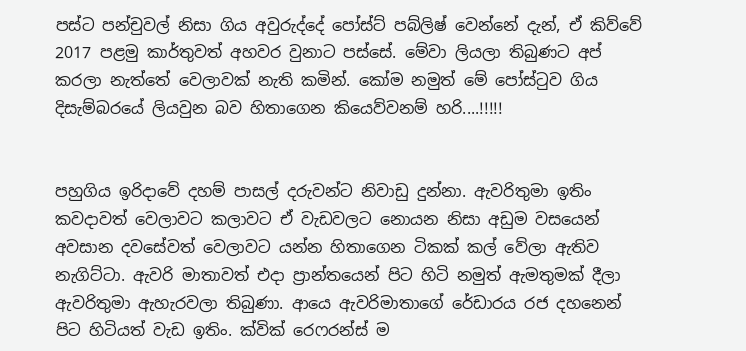පස්ට පන්චුවල් නිසා ගිය අවුරුද්දේ පෝස්ට් පබ්ලිෂ් වෙන්නේ දැන්, ඒ කිව්වේ 2017 පළමු කාර්තුවත් අහවර වුනාට පස්සේ. මේවා ලියලා තිබුණට අප් කරලා නැත්තේ වෙලාවක් නැති කමින්. කෝම නමුත් මේ පෝස්ටුව ගිය දිසැම්බරයේ ලියවුන බව හිතාගෙන කියෙව්වනම් හරි....!!!!!


පහුගිය ඉරිදාවේ දහම් පාසල් දරුවන්ට නිවාඩු දුන්නා. ඇවරිතුමා ඉතිං කවදාවත් වෙලාවට කලාවට ඒ වැඩවලට නොයන නිසා අඩුම වසයෙන් අවසාන දවසේවත් වෙලාවට යන්න හිතාගෙන ටිකක් කල් වේලා ඇතිව නැගිට්ටා. ඇවරි මාතාවත් එදා ප්‍රාන්තයෙන් පිට හිටි නමුත් ඇමතුමක් දීලා ඇවරිතුමා ඇහැරවලා තිබුණා. ආයෙ ඇවරිමාතාගේ රේඩාරය රජ දහනෙන් පිට හිටියත් වැඩ ඉතිං. ක්වික් රෙෆරන්ස් ම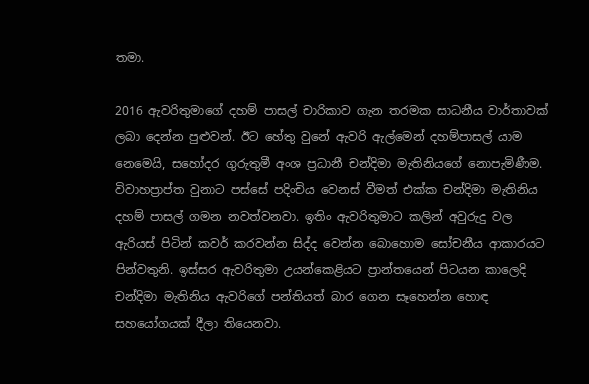තමා.

2016 ඇවරිතුමාගේ දහම් පාසල් චාරිකාව ගැන තරමක සාධනීය වාර්තාවක් ලබා දෙන්න පුළුවන්. ඊට හේතු වුනේ ඇවරි ඇල්මෙන් දහම්පාසල් යාම නෙමෙයි, සහෝදර ගුරුතුමී අංශ ප්‍රධානී චන්දිමා මැතිනියගේ නොපැමිණීම. විවාහප්‍රාප්ත වුනාට පස්සේ පදිංචිය වෙනස් වීමත් එක්ක චන්දිමා මැතිනිය දහම් පාසල් ගමන නවත්වනවා. ඉතිං ඇවරිතුමාට කලින් අවුරුදු වල ඇරියස් පිටින් කවර් කරවන්න සිද්ද වෙන්න බොහොම සෝචනීය ආකාරයට පින්වතුනි. ඉස්සර ඇවරිතුමා උයන්කෙළියට ප්‍රාන්තයෙන් පිටයන කාලෙදි චන්දිමා මැතිනිය ඇවරිගේ පන්තියත් බාර ගෙන සෑහෙන්න හොඳ සහයෝගයක් දීලා තියෙනවා.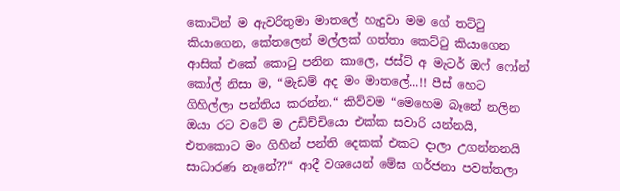කොටින් ම ඇවරිතුමා මාතලේ හැදුවා මම ගේ තට්ටු කියාගෙන, කේතලෙන් මල්ලක් ගත්තා කෙට්ටු කියාගෙන ආසික් එකේ කොටු පනින කාලෙ, ජස්ට් අ මැටර් ඔෆ් ෆෝන් කෝල් නිසා ම, “මැඩම් අද මං මාතලේ...!! පීස් හෙට ගිහිල්ලා පන්තිය කරන්න.“ කිව්වම “මෙහෙම බෑනේ නලින ඔයා රට වටේ ම උඩිච්චියො එක්ක සවාරි යන්නයි, එතකොට මං ගිහින් පන්ති දෙකක් එකට දාලා උගන්නනයි සාධාරණ නෑනේ??“ ආදී වශයෙන් මේඝ ගර්ජනා පවත්තලා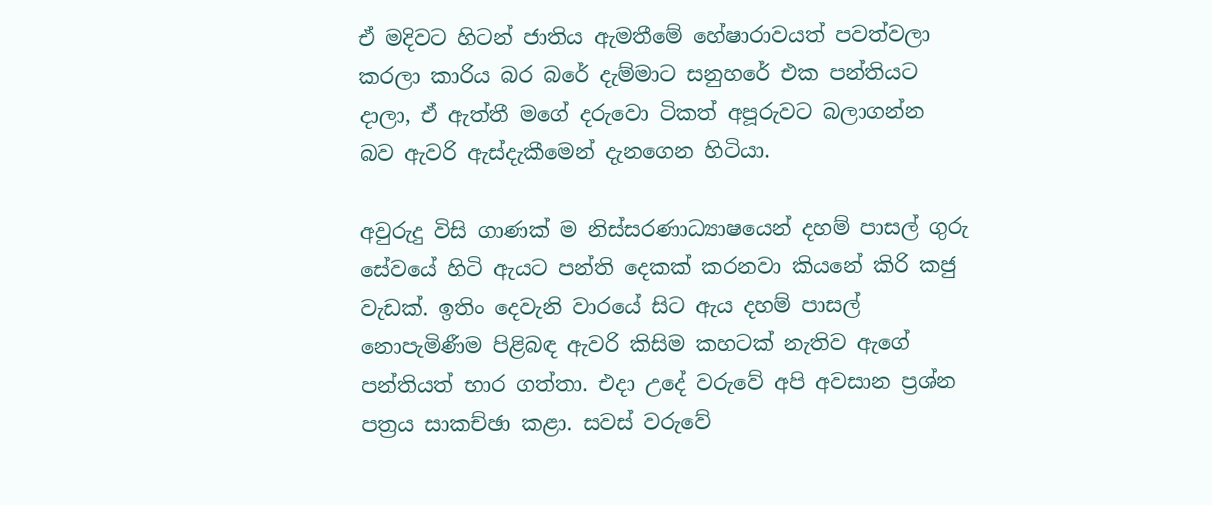ඒ මදිවට හිටන් ජාතිය ඇමතීමේ හේෂාරාවයත් පවත්වලා කරලා කාරිය බර බරේ දැම්මාට සනුහරේ එක පන්තියට දාලා, ඒ ඇත්තී මගේ දරුවො ටිකත් අපූරුවට බලාගන්න බව ඇවරි ඇස්දැකීමෙන් දැනගෙන හිටියා.

අවුරුදු විසි ගාණක් ම නිස්සරණාධ්‍යාෂයෙන් දහම් පාසල් ගුරු සේවයේ හිටි ඇයට පන්ති දෙකක් කරනවා කියනේ කිරි කජු වැඩක්. ඉතිං දෙවැනි වාරයේ සිට ඇය දහම් පාසල් නොපැමිණීම පිළිබඳ ඇවරි කිසිම කහටක් නැතිව ඇගේ පන්තියත් භාර ගත්තා. එදා උදේ වරුවේ අපි අවසාන ප්‍රශ්න පත්‍රය සාකච්ඡා කළා. සවස් වරුවේ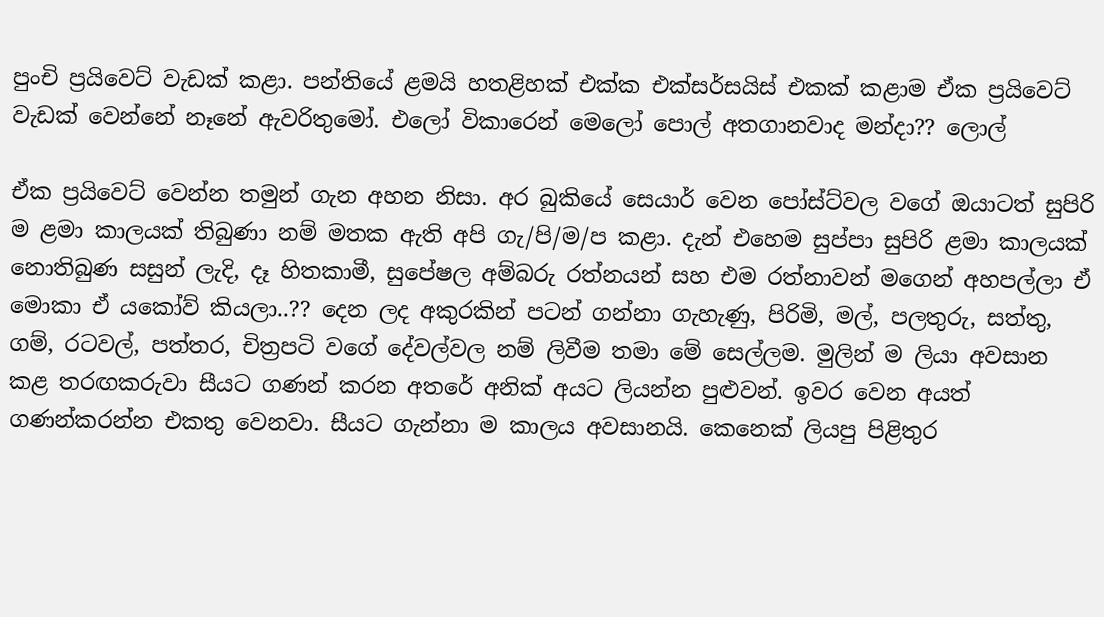පුංචි ප්‍රයිවෙට් වැඩක් කළා. පන්තියේ ළමයි හතළිහක් එක්ක එක්සර්සයිස් එකක් කළාම ඒක ප්‍රයිවෙට් වැඩක් වෙන්නේ නෑනේ ඇවරිතුමෝ. එලෝ විකාරෙන් මෙලෝ පොල් අතගානවාද මන්දා?? ලොල්

ඒක ප්‍රයිවෙට් වෙන්න තමුන් ගැන අහන නිසා. අර බුකියේ සෙයාර් වෙන පෝස්ට්වල වගේ ඔයාටත් සුපිරි ම ළමා කාලයක් තිබුණා නම් මතක ඇති අපි ගැ/පි/ම/ප කළා. දැන් එහෙම සුප්පා සුපිරි ළමා කාලයක් නොතිබුණ සසුන් ලැදි, දෑ හිතකාමී, සුපේෂල අම්බරු රත්නයන් සහ එම රත්නාවන් මගෙන් අහපල්ලා ඒ මොකා ඒ යකෝව් කියලා..?? දෙන ලද අකුරකින් පටන් ගන්නා ගැහැණු, පිරිමි, මල්, පලතුරු, සත්තු, ගම්, රටවල්, පත්තර, චිත්‍රපටි වගේ දේවල්වල නම් ලිවීම තමා මේ සෙල්ලම. මුලින් ම ලියා අවසාන කළ තරඟකරුවා සීයට ගණන් කරන අතරේ අනික් අයට ලියන්න පුළුවන්. ඉවර වෙන අයත් ගණන්කරන්න එකතු වෙනවා. සීයට ගැන්නා ම කාලය අවසානයි. කෙනෙක් ලියපු පිළිතුර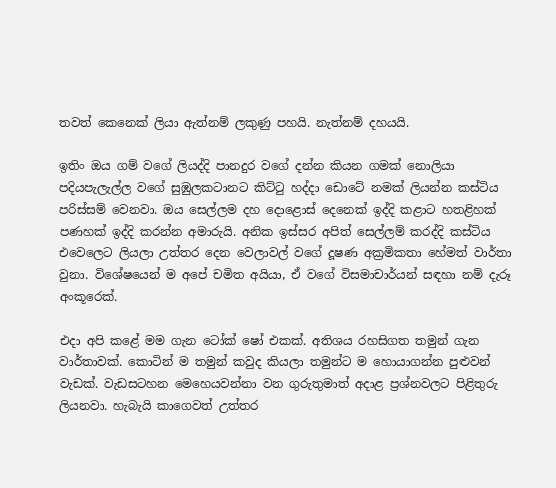තවත් කෙනෙක් ලියා ඇත්නම් ලකුණු පහයි. නැත්නම් දහයයි.

ඉතිං ඔය ගම් වගේ ලියද්දි පානදුර වගේ දන්න කියන ගමක් නොලියා පදියපැලැල්ල වගේ සුඹුලකටානට කිට්ටු හද්දා ඩොටේ නමක් ලියන්න කස්ටිය පරිස්සම් වෙනවා. ඔය සෙල්ලම දහ දොළොස් දෙනෙක් ඉද්දි කළාට හතළිහක් පණහක් ඉද්දි කරන්න අමාරුයි. අනික ඉස්සර අපිත් සෙල්ලම් කරද්දි කස්ටිය එවෙලෙට ලියලා උත්තර දෙන වෙලාවල් වගේ දූෂණ අක්‍රමිකතා හේමත් වාර්තා වුනා. විශේෂයෙන් ම අපේ චමිත අයියා, ඒ වගේ විසමාචාර්යන් සඳහා නම් දැරූ අංකූරෙක්.

එදා අපි කළේ මම ගැන ටෝක් ෂෝ එකක්. අතිශය රහසිගත තමුන් ගැන වාර්තාවක්. කොටින් ම තමුන් කවුද කියලා තමුන්ට ම හොයාගන්න පුළුවන් වැඩක්. වැඩසටහන මෙහෙයවන්නා වන ගුරුතුමාත් අදාළ ප්‍රශ්නවලට පිළිතුරු ලියනවා. හැබැයි කාගෙවත් උත්තර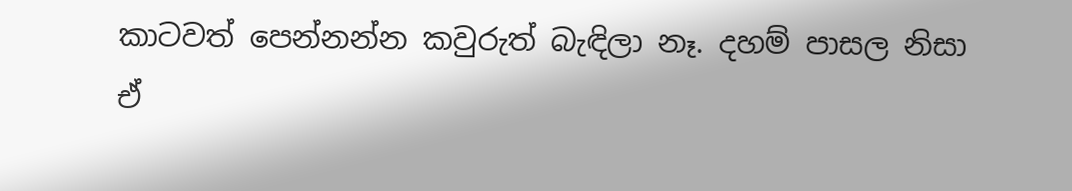කාටවත් පෙන්නන්න කවුරුත් බැඳිලා නෑ. දහම් පාසල නිසා ඒ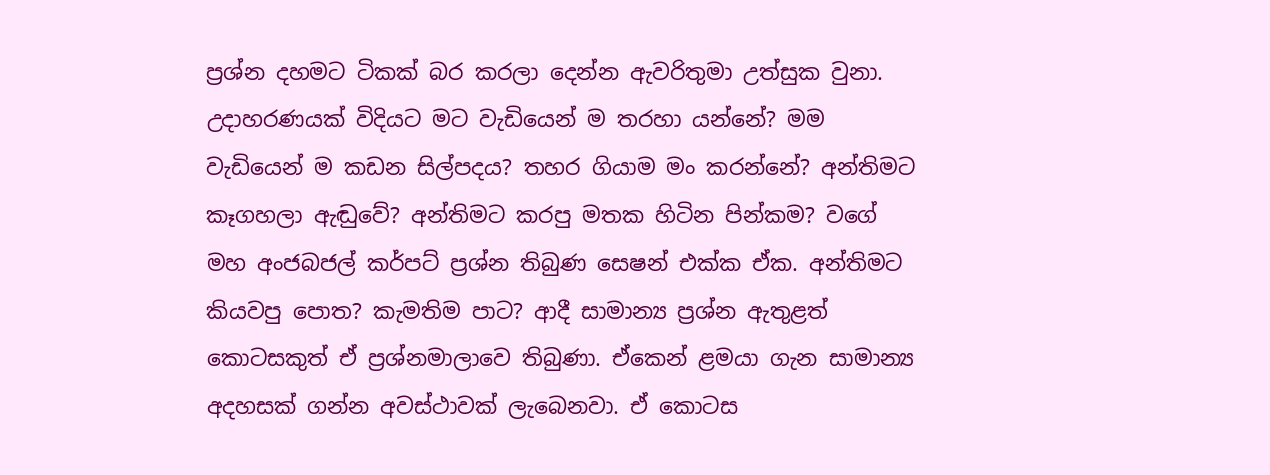ප්‍රශ්න දහමට ටිකක් බර කරලා දෙන්න ඇවරිතුමා උත්සුක වුනා. උදාහරණයක් විදියට මට වැඩියෙන් ම තරහා යන්නේ? මම වැඩියෙන් ම කඩන සිල්පදය? තහර ගියාම මං කරන්නේ? අන්තිමට කෑගහලා ඇ‍ඬුවේ? අන්තිමට කරපු මතක හිටින පින්කම? වගේ මහ අංජබජල් කර්පට් ප්‍රශ්න තිබුණ සෙෂන් එක්ක ඒක. අන්තිමට කියවපු පොත? කැමතිම පාට? ආදී සාමාන්‍ය ප්‍රශ්න ඇතුළත් කොටසකුත් ඒ ප්‍රශ්නමාලාවෙ තිබුණා. ඒකෙන් ළමයා ගැන සාමාන්‍ය අදහසක් ගන්න අවස්ථාවක් ලැබෙනවා. ඒ කොටස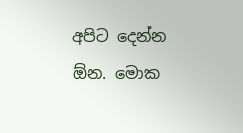අපිට දෙන්න ඕන. මොක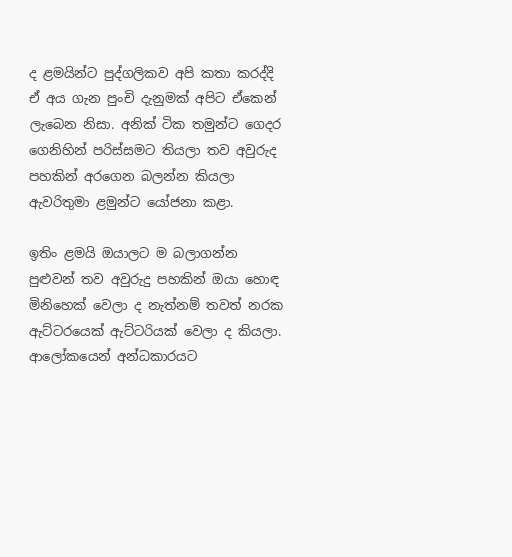ද ළමයින්ට පුද්ගලිකව අපි කතා කරද්දි ඒ අය ගැන පුංචි දැනුමක් අපිට ඒකෙන් ලැබෙන නිසා. අනික් ටික තමුන්ට ගෙදර ගෙනිහින් පරිස්සමට තියලා තව අවුරුද පහකින් අරගෙන බලන්න කියලා ඇවරිතුමා ළමුන්ට යෝජනා කළා.

ඉතිං ළමයි ඔයාලට ම බලාගන්න පුළුවන් තව අවුරුදු පහකින් ඔයා හොඳ මිනිහෙක් වෙලා ද නැත්නම් තවත් නරක ඇට්ටරයෙක් ඇට්ටරියක් වෙලා ද කියලා. ආලෝකයෙන් අන්ධකාරයට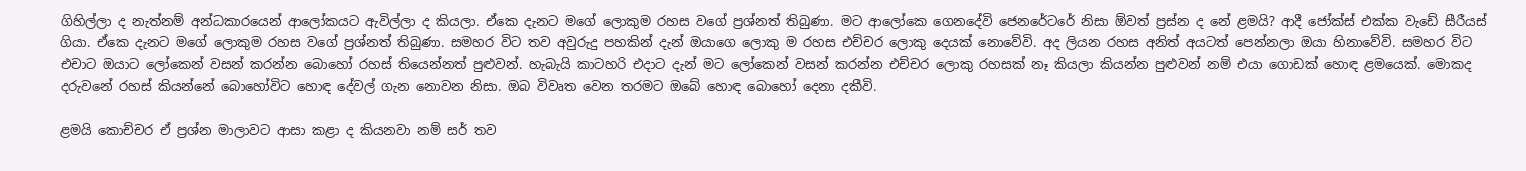ගිහිල්ලා ද නැත්නම් අන්ධකාරයෙන් ආලෝකයට ඇවිල්ලා ද කියලා. ඒකෙ දැනට මගේ ලොකුම රහස වගේ ප්‍රශ්නත් තිබුණා. මට ආලෝකෙ ගෙනදේවි ජෙනරේටරේ නිසා ඕවත් ප්‍රස්න ද නේ ළමයි? ආදී ජෝක්ස් එක්ක වැඩේ සීරීයස් ගියා. ඒකෙ දැනට මගේ ලොකුම රහස වගේ ප්‍රශ්නත් තිබුණා. සමහර විට තව අවුරුදු පහකින් දැන් ඔයාගෙ ලොකු ම රහස එච්චර ලොකු දෙයක් නොවේවි. අද ලියන රහස අනිත් අයටත් පෙන්නලා ඔයා හිනාවේවි. සමහර විට එචාට ඔයාට ලෝකෙන් වසන් කරන්න බොහෝ රහස් තියෙන්නත් පුළුවන්. හැබැයි කාටහරි එදාට දැන් මට ලෝකෙන් වසන් කරන්න එච්චර ලොකු රහසක් නෑ කියලා කියන්න පුළුවන් නම් එයා ගොඩක් හොඳ ළමයෙක්. මොකද දරුවනේ රහස් කියන්නේ බොහෝවිට හොඳ දේවල් ගැන නොවන නිසා. ඔබ විවෘත වෙන තරමට ඔබේ හොඳ බොහෝ දෙනා දකීවි.

ළමයි කොච්චර ඒ ප්‍රශ්න මාලාවට ආසා කළා ද කියනවා නම් සර් තව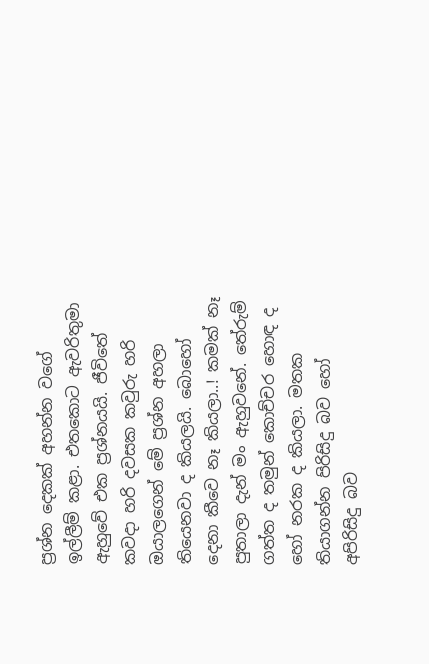ප්‍රශ්න දෙකක් අහන්න වගේ ඉල්ලීම් කළා. එතකොට ඇවරිතුමා ඇහුවේ එක ප්‍රශ්නයයි. ජීවිතේ කවදා හරි දවසක කවුරු හරි ඔයාලගෙන් මේ ප්‍රශ්න අහලා තියෙනවා ද කියලයි. බොහෝ දෙනා කීවෙ නෑ කියලා..! කමක් නෑ පුතාලා දැන් මං ඇහුවනේ. තේරුම් ගත්ත ද තමුන් කොච්චර හොඳ ද හෝ නරක ද කියලා. මතක තියාගන්න පිරිසිදු බව හෝ අපිරිසිදු බව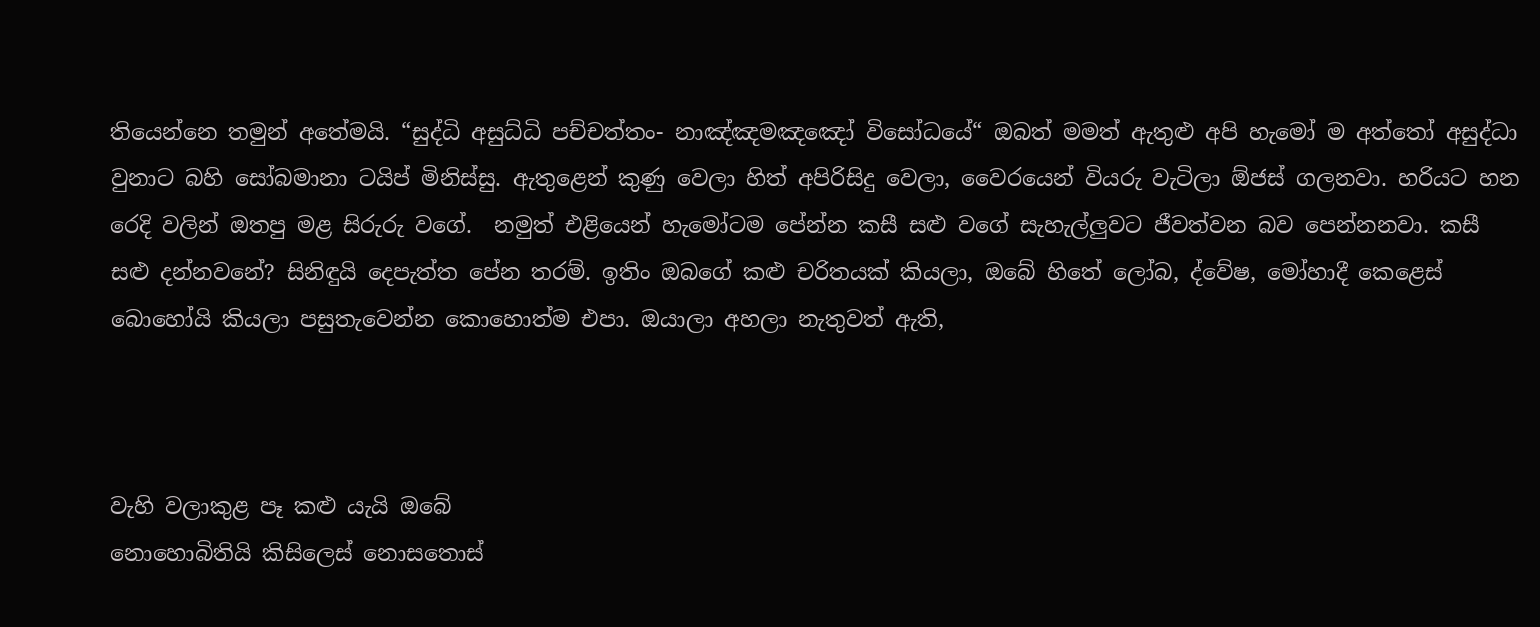තියෙන්නෙ තමුන් අතේමයි. “සුද්ධි අසුධ්ධි පච්චත්තං- නාඤ්ඤමඤඤෝ විසෝධයේ“ ඔබත් මමත් ඇතුළු අපි හැමෝ ම අත්තෝ අසුද්ධා වුනාට බහි සෝබමානා ටයිප් මිනිස්සු. ඇතුළෙන් කුණු වෙලා හිත් අපිරිසිදු වෙලා, වෛරයෙන් වියරු වැටිලා ඕජස් ගලනවා. හරියට හන රෙදි වලින් ඔතපු මළ සිරුරු වගේ.  නමුත් එළියෙන් හැමෝටම පේන්න කසී සළු වගේ සැහැල්ලුවට ජීවත්වන බව පෙන්නනවා. කසී සළු දන්නවනේ? සිනිඳුයි දෙපැත්ත පේන තරම්. ඉතිං ඔබගේ කළු චරිතයක් කියලා, ඔබේ හිතේ ලෝබ, ද්වේෂ, මෝහාදී කෙළෙස් බොහෝයි කියලා පසුතැවෙන්න කොහොත්ම එපා. ඔයාලා අහලා නැතුවත් ඇති,



වැහි වලාකුළ පෑ කළු යැයි ඔබේ
නොහොබිතියි කිසිලෙස් නොසතොස්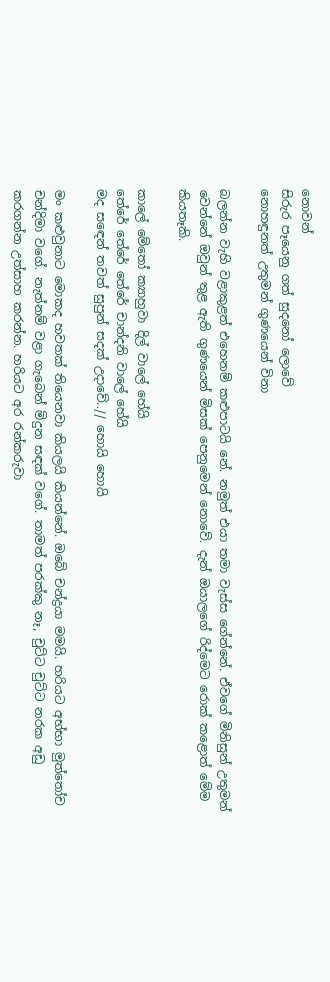නොවන්
සිරුර පෑයෙනු ගත් සුදනෝ ලොවේ
නොහඳුනත් උතුමන් ගුණයෙන් විනා

බලන්න වැහි වළාකුළත් එහෙනම් කළුපාටයි නේ. නමුත් එයා තමා වැස්ස ගේන්නේ. ඒවගේ මිනිසුන් උතුමන් වෙන්නේ ඔවුන් තුළ ඇති ගුණයෙන් මිසක් පෙනුමෙන් නොවේ. දැන් ඔයාලගේ රිද්මෙට රොක් කළොත් මේම කියතෑකි.

කාලේ මේතෝ ක්‍යාහුවා දිල් වාලේ හේයි
තේරේ තේරේ තේරේ චාන්දනි වාලේ හේයි
මද සඳෙන් තවත් සුපුන් සදක් උදාවේ..// හොයි හොයි

මං කළුවුනාට මොකද හවතක් තියෙනවා කියලයි කියන්නේ. ඔබේ චන්ද්‍රයා මමයි. හරියට අභ්භා මුත්තෝච චන්දිමා වගේ. නැත්නම් වළා ගැබෙන් මිදුන සඳක් වගේ. තාමත් පරක්කු නෑ, චුට්ට චුට්ට නරක අඩු කරගන්න උත්සාහ කරන්න. හරියට අර රන්කරුවා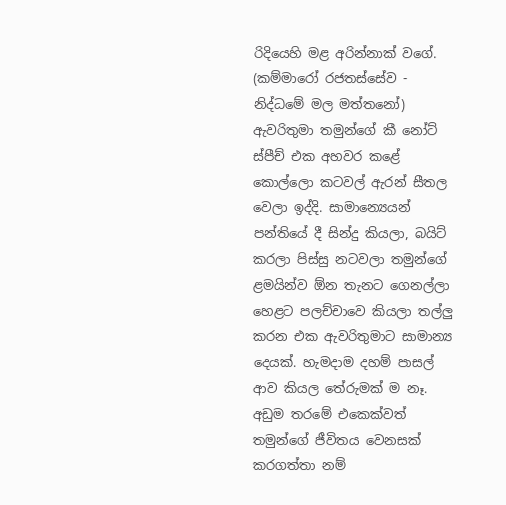රිදියෙහි මළ අරින්නාක් වගේ. (කම්මාරෝ රජතස්සේව - නිද්ධමේ මල මත්තනෝ) ඇවරිතුමා තමුන්ගේ කී නෝට් ස්පීච් එක අහවර කළේ කොල්ලො කටවල් ඇරන් සීතල වෙලා ඉද්දි. සාමාන්‍යෙයන් පන්තියේ දී සින්දු කියලා, බයිට් කරලා පිස්සු නටවලා තමුන්ගේ ළමයින්ව ඕන තැනට ගෙනල්ලා හෙළට පලච්චාවෙ කියලා තල්ලු කරන එක ඇවරිතුමාට සාමාන්‍ය දෙයක්. හැමදාම දහම් පාසල් ආව කියල තේරුමක් ම නෑ. අඩුම තරමේ එකෙක්වත් තමුන්ගේ ජීවිතය වෙනසක් කරගත්තා නම්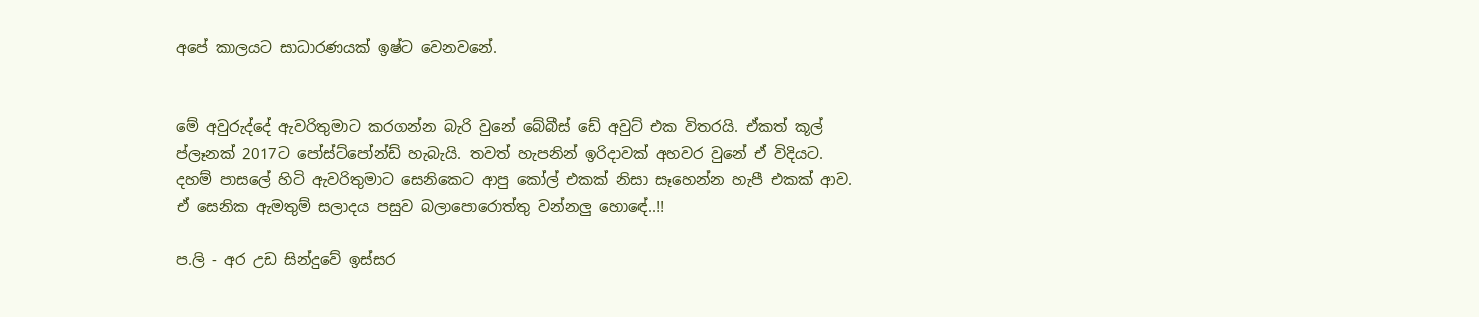අපේ කාලයට සාධාරණයක් ඉෂ්ට වෙනවනේ.


මේ අවුරුද්දේ ඇවරිතුමාට කරගන්න බැරි වුනේ බේබීස් ඩේ අවුට් එක විතරයි. ඒකත් කූල් ප්ලෑනක් 2017ට පෝස්ට්පෝන්ඩ් හැබැයි. තවත් හැපනින් ඉරිදාවක් අහවර වුනේ ඒ විදියට. දහම් පාසලේ හිටි ඇවරිතුමාට සෙනිකෙට ආපු කෝල් එකක් නිසා සෑහෙන්න හැපී එකක් ආව. ඒ සෙනික ඇමතුම් සලාදය පසුව බලාපොරොත්තු වන්නලු හොඳේ..!!

ප.ලි - අර උඩ සින්දුවේ ඉස්සර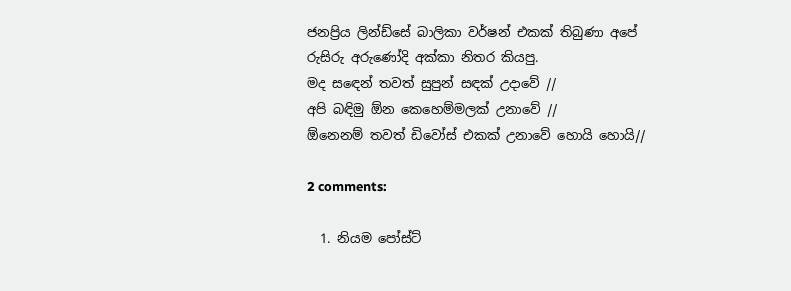ජනප්‍රිය ලින්ඩ්සේ බාලිකා වර්ෂන් එකක් තිබුණා අපේ රුසිරු අරුණෝදි අක්කා නිතර කියපු.
මද සඳෙන් තවත් සුපුන් සඳක් උදාවේ //
අපි බඳිමු ඕන කෙහෙම්මලක් උනාවේ //
ඕනෙනම් තවත් ඩිවෝස් එකක් උනාවේ හොයි හොයි//

2 comments:

  1. නියම පෝස්ට්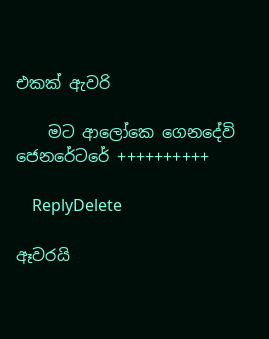එකක් ඇවරි

    මට ආලෝකෙ ගෙනදේවි ජෙනරේටරේ ++++++++++

    ReplyDelete

ඈවරයි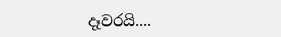දෑවරයි....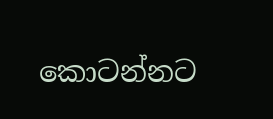කොටන්නට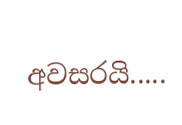අවසරයි.....